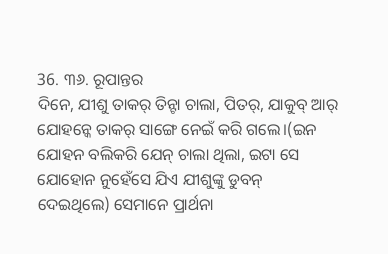36. ୩୬. ରୂପାନ୍ତର
ଦିନେ, ଯୀଶୁ ତାକର୍ ତିନ୍ଟା ଚାଲା, ପିତର୍, ଯାକୁବ୍ ଆର୍ ଯୋହନ୍କେ ତାକର୍ ସାଙ୍ଗେ ନେଇଁ କରି ଗଲେ।(ଇନ ଯୋହନ ବଲିକରି ଯେନ୍ ଚାଲା ଥିଲା, ଇଟା ସେ ଯୋହୋନ ନୁହେଁସେ ଯିଏ ଯୀଶୁଙ୍କୁ ଡୁବନ୍ ଦେଇଥିଲେ) ସେମାନେ ପ୍ରାର୍ଥନା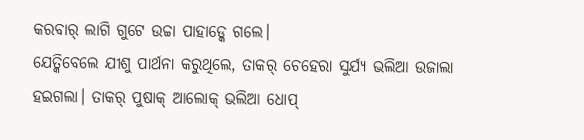କରବାର୍ ଲାଗି ଗୁଟେ ଉଚ୍ଚା ପାହାଡ୍କେ ଗଲେ।
ଯେତ୍କିବେଲେ ଯୀଶୁ ପାର୍ଥନା କରୁଥିଲେ, ତାକର୍ ଚେହେରା ସୁର୍ଯ୍ୟ ଭଲିଆ ଉଜାଲା ହଇଗଲା। ତାକର୍ ପୁଷାକ୍ ଆଲୋକ୍ ଭଲିଆ ଧୋପ୍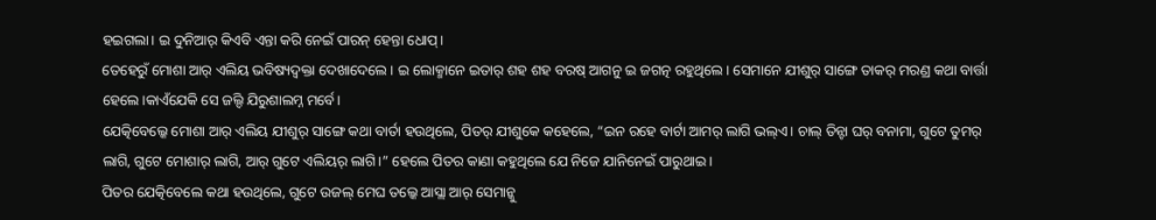ହଇଗଲା। ଇ ଦୁନିଆର୍ କିଏବି ଏନ୍ତା କରି ନେଇଁ ପାରନ୍ ହେନ୍ତା ଧୋପ୍।
ତେହେରୁଁ ମୋଶା ଆର୍ ଏଲିୟ ଭବିଷ୍ୟଦ୍ବକ୍ତା ଦେଖାଦେଲେ। ଇ ଲୋକ୍ମାନେ ଇତାର୍ ଶହ ଶହ ବରଷ୍ ଆଗନୁ ଇ ଜଗତ୍ନ ରହୁଥିଲେ। ସେମାନେ ଯୀଶୁର୍ ସାଙ୍ଗେ ତାକର୍ ମରଣ୍ର କଥା ବାର୍ତ୍ତା ହେଲେ।କାଏଁଯେକି ସେ ଜଲ୍ଦି ଯିରୁଶାଲମ୍ନ ମର୍ବେ।
ଯେତ୍କିବେଲ୍କେ ମୋଶା ଆର୍ ଏଲିୟ ଯୀଶୁର୍ ସାଙ୍ଗେ କଥା ବାର୍ତା ହଉଥିଲେ, ପିତର୍ ଯୀଶୁକେ କହେଲେ, “ଇନ ରହେ ବାର୍ଟା ଆମର୍ ଲାଗି ଭଲ୍ଏ। ଚାଲ୍ ତିନ୍ଟା ଘର୍ ବନାମା, ଗୁଟେ ତୁମର୍ ଲାଗି, ଗୁଟେ ମୋଶାର୍ ଲାଗି, ଆର୍ ଗୁଟେ ଏଲିୟର୍ ଲାଗି।” ହେଲେ ପିତର କାଣା କହୁଥିଲେ ଯେ ନିଜେ ଯାନିନେଇଁ ପାରୁଥାଇ।
ପିତର ଯେତ୍କିବେଲେ କଥା ହଉଥିଲେ, ଗୁଟେ ଉଜଲ୍ ମେଘ ତଲ୍କେ ଆସ୍ଲା ଆର୍ ସେମାନ୍କୁ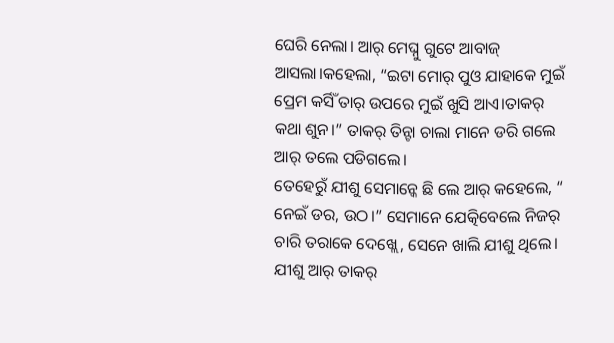ଘେରି ନେଲା। ଆର୍ ମେଘ୍ନୁ ଗୁଟେ ଆବାଜ୍ ଆସଲା।କହେଲା, “ଇଟା ମୋର୍ ପୁଓ ଯାହାକେ ମୁଇଁ ପ୍ରେମ କର୍ସିଁ ତାର୍ ଉପରେ ମୁଇଁ ଖୁସି ଆଏ।ତାକର୍ କଥା ଶୁନ।” ତାକର୍ ତିନ୍ଟା ଚାଲା ମାନେ ଡରି ଗଲେ ଆର୍ ତଲେ ପଡିଗଲେ।
ତେହେରୁଁ ଯୀଶୁ ସେମାନ୍କେ ଛି ଲେ ଆର୍ କହେଲେ, “ ନେଇଁ ଡର, ଉଠ।” ସେମାନେ ଯେତ୍କିବେଲେ ନିଜର୍ ଚାରି ତରାକେ ଦେଖ୍ଲେ, ସେନେ ଖାଲି ଯୀଶୁ ଥିଲେ।
ଯୀଶୁ ଆର୍ ତାକର୍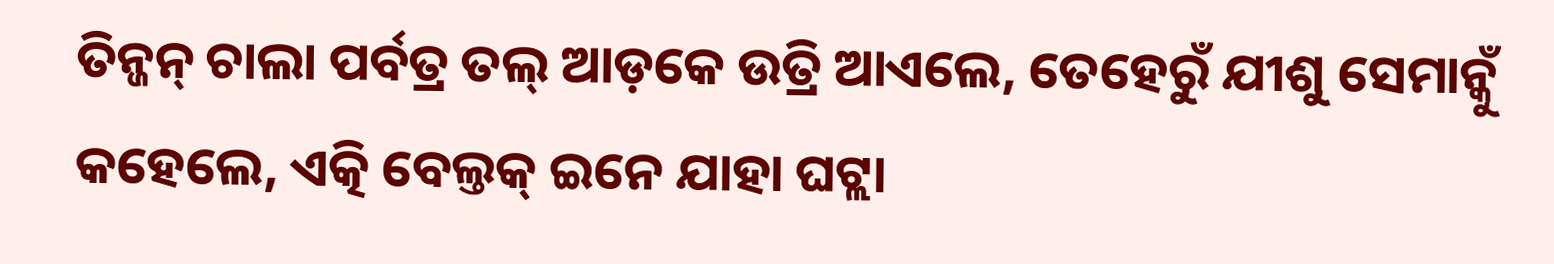ତିନ୍ଜନ୍ ଚାଲା ପର୍ବତ୍ର ତଲ୍ ଆଡ଼କେ ଉତ୍ରି ଆଏଲେ, ତେହେରୁଁ ଯୀଶୁ ସେମାନ୍କୁଁ କହେଲେ, ଏତ୍କି ବେଲ୍ତକ୍ ଇନେ ଯାହା ଘଟ୍ଲା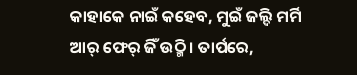କାହାକେ ନାଇଁ କହେବ, ମୁଇଁ ଜଲ୍ଦି ମର୍ମି ଆର୍ ଫେର୍ ଜିଁ ଉଠ୍ମି। ତାର୍ପରେ,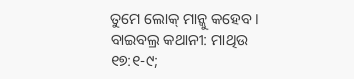ତୁମେ ଲୋକ୍ ମାନ୍କୁ କହେବ।
ବାଇବଲ୍ର କଥାନୀ: ମାଥିଉ ୧୭:୧-୯;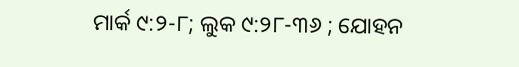ମାର୍କ ୯:୨-୮; ଲୁକ ୯:୨୮-୩୬ ; ଯୋହନ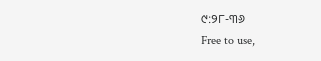୯:୨୮-୩୬
Free to use,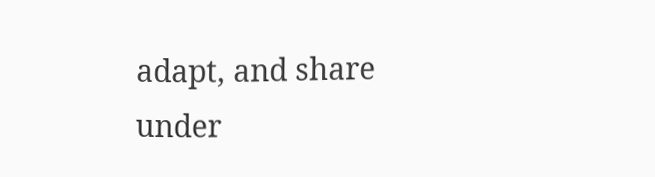adapt, and share under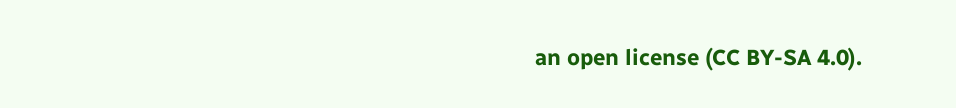an open license (CC BY-SA 4.0).